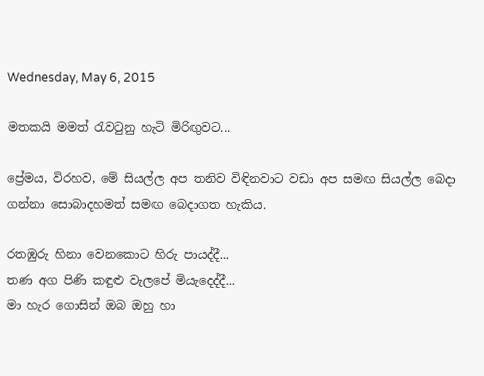Wednesday, May 6, 2015

මතකයි මමත් රැවටුනු හැටි මිරිඟුවට...

ප්‍රේමය, විරහව, මේ සියල්ල අප තනිව විඳිනවාට වඩා අප සමඟ සියල්ල බෙදා ගන්නා සොබාදහමත් සමඟ බෙදාගත හැකිය.

රතඹුරු හිනා වෙනකොට හිරු පායද්දී...
තණ අග පිණි කඳුළු වැලපේ මියැදෙද්දී...
මා හැර ගොසින් ඔබ ඔහු හා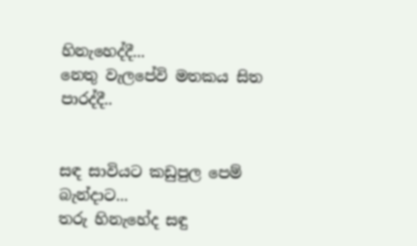හිනැහෙද්දී...
නෙතු වැලපේවි මතකය සිත පාරද්දී..


සඳ සාවියට කඩුපුල පෙම් බැන්දාට...
තරු හිනැහේද සඳු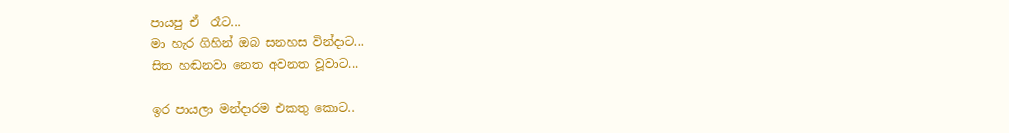පායපු ඒ  රෑට...
මා හැර ගිහින් ඔබ සනහස වින්දාට...
සිත හඬනවා නෙත අවනත වූවාට...

ඉර පායලා මන්දාරම එකතු කොට..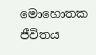මොහොතක ජීවිතය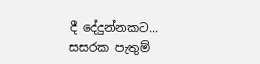දී දේදුන්නකට...
සසරක පැතුම්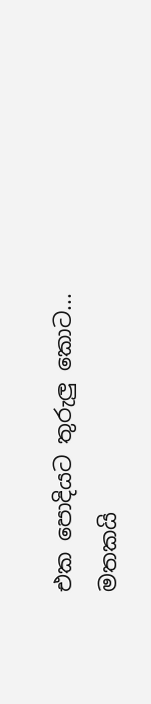එක පොදියට තුරුලු කොට...
මතකයි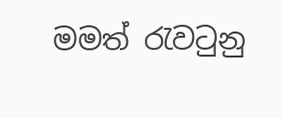මමත් රැවටුනු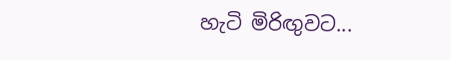හැටි මිරිඟුවට...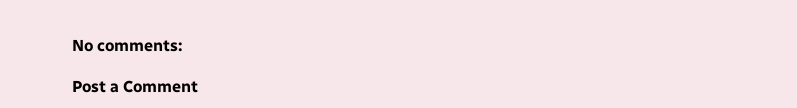No comments:

Post a Comment